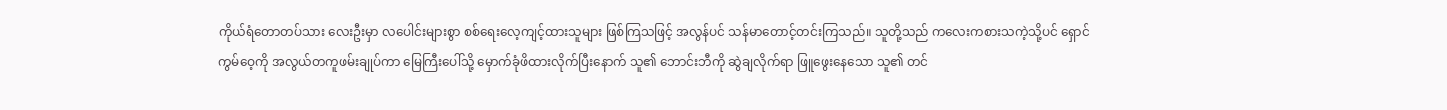ကိုယ်ရံတောတပ်သား လေးဦးမှာ လပေါင်းများစွာ စစ်ရေးလေ့ကျင့်ထားသူများ ဖြစ်ကြသဖြင့် အလွန်ပင် သန်မာတောင့်တင်းကြသည်။ သူတို့သည် ကလေးကစားသကဲ့သို့ပင် ရှောင်ကွမ်ဝေ့ကို အလွယ်တကူဖမ်းချုပ်ကာ မြေကြီးပေါ်သို့ မှောက်ခုံဖိထားလိုက်ပြီးနောက် သူ၏ ဘောင်းဘီကို ဆွဲချလိုက်ရာ ဖြူဖွေးနေသော သူ၏ တင်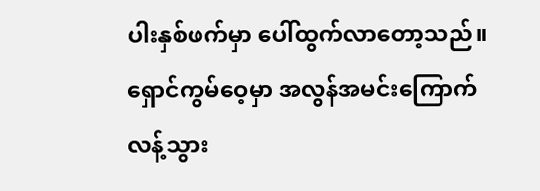ပါးနှစ်ဖက်မှာ ပေါ်ထွက်လာတော့သည်။
ရှောင်ကွမ်ဝေ့မှာ အလွန်အမင်းကြောက်လန့်သွား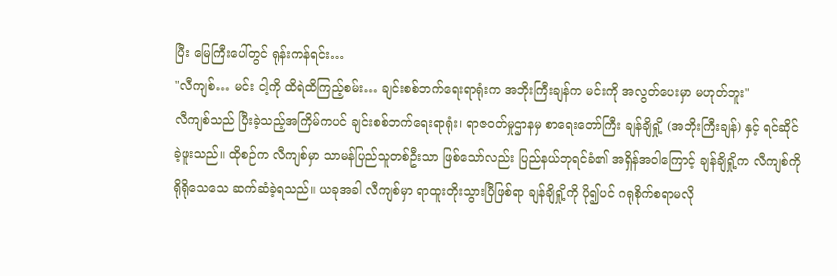ပြီး မြေကြီးပေါ်တွင် ရုန်းကန်ရင်း…
"လီကျစ်… မင်း ငါ့ကို ထိရဲထိကြည့်စမ်း… ချင်းစစ်ဘက်ရေးရာရုံးက အဘိုးကြီးချန်က မင်းကို အလွတ်ပေးမှာ မဟုတ်ဘူး"
လီကျစ်သည် ပြီးခဲ့သည့်အကြိမ်ကပင် ချင်းစစ်ဘက်ရေးရာရုံး၊ ရာဇဝတ်မှုဌာနမှ စာရေးတော်ကြီး ချန်ချိရှို့ (အဘိုးကြီးချန်) နှင့် ရင်ဆိုင်ခဲ့ဖူးသည်။ ထိုစဉ်က လီကျစ်မှာ သာမန်ပြည်သူတစ်ဦးသာ ဖြစ်သော်လည်း ပြည်နယ်ဘုရင်ခံ၏ အရှိန်အဝါကြောင့် ချန်ချိရှို့က လီကျစ်ကို ရိုရိုသေသေ ဆက်ဆံခဲ့ရသည်။ ယခုအခါ လီကျစ်မှာ ရာထူးတိုးသွားပြီဖြစ်ရာ ချန်ချိရှို့ကို ပို၍ပင် ဂရုစိုက်စရာမလို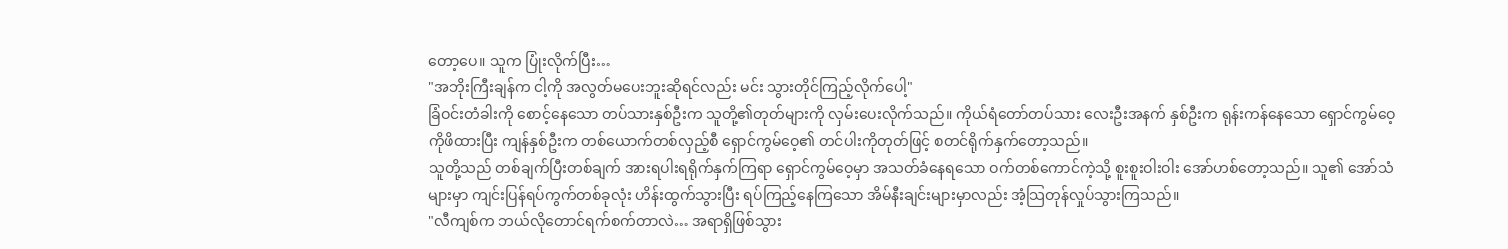တော့ပေ။ သူက ပြုံးလိုက်ပြီး…
"အဘိုးကြီးချန်က ငါ့ကို အလွတ်မပေးဘူးဆိုရင်လည်း မင်း သွားတိုင်ကြည့်လိုက်ပေါ့"
ခြံဝင်းတံခါးကို စောင့်နေသော တပ်သားနှစ်ဦးက သူတို့၏တုတ်များကို လှမ်းပေးလိုက်သည်။ ကိုယ်ရံတော်တပ်သား လေးဦးအနက် နှစ်ဦးက ရုန်းကန်နေသော ရှောင်ကွမ်ဝေ့ကိုဖိထားပြီး ကျန်နှစ်ဦးက တစ်ယောက်တစ်လှည့်စီ ရှောင်ကွမ်ဝေ့၏ တင်ပါးကိုတုတ်ဖြင့် စတင်ရိုက်နှက်တော့သည်။
သူတို့သည် တစ်ချက်ပြီးတစ်ချက် အားရပါးရရိုက်နှက်ကြရာ ရှောင်ကွမ်ဝေ့မှာ အသတ်ခံနေရသော ဝက်တစ်ကောင်ကဲ့သို့ စူးစူးဝါးဝါး အော်ဟစ်တော့သည်။ သူ၏ အော်သံများမှာ ကျင်းပြန်ရပ်ကွက်တစ်ခုလုံး ဟိန်းထွက်သွားပြီး ရပ်ကြည့်နေကြသော အိမ်နီးချင်းများမှာလည်း အံ့သြတုန်လှုပ်သွားကြသည်။
"လီကျစ်က ဘယ်လိုတောင်ရက်စက်တာလဲ… အရာရှိဖြစ်သွား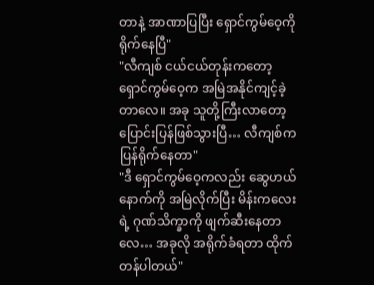တာနဲ့ အာဏာပြပြီး ရှောင်ကွမ်ဝေ့ကို ရိုက်နေပြီ"
"လီကျစ် ငယ်ငယ်တုန်းကတော့ ရှောင်ကွမ်ဝေ့က အမြဲအနိုင်ကျင့်ခဲ့တာလေ။ အခု သူတို့ကြီးလာတော့ ပြောင်းပြန်ဖြစ်သွားပြီ… လီကျစ်က ပြန်ရိုက်နေတာ"
"ဒီ ရှောင်ကွမ်ဝေ့ကလည်း ဆွေဟယ်နောက်ကို အမြဲလိုက်ပြီး မိန်းကလေးရဲ့ ဂုဏ်သိက္ခာကို ဖျက်ဆီးနေတာလေ… အခုလို အရိုက်ခံရတာ ထိုက်တန်ပါတယ်"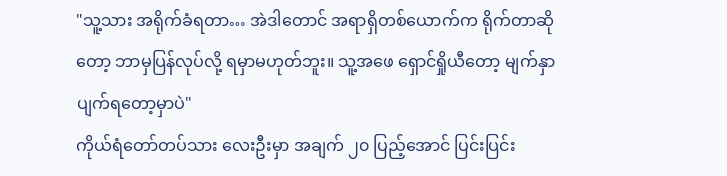"သူ့သား အရိုက်ခံရတာ… အဲဒါတောင် အရာရှိတစ်ယောက်က ရိုက်တာဆိုတော့ ဘာမှပြန်လုပ်လို့ ရမှာမဟုတ်ဘူး။ သူ့အဖေ ရှောင်ရှိုယီတော့ မျက်နှာပျက်ရတော့မှာပဲ"
ကိုယ်ရံတော်တပ်သား လေးဦးမှာ အချက် ၂၀ ပြည့်အောင် ပြင်းပြင်း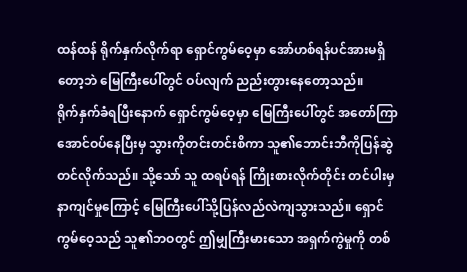ထန်ထန် ရိုက်နှက်လိုက်ရာ ရှောင်ကွမ်ဝေ့မှာ အော်ဟစ်ရန်ပင်အားမရှိတော့ဘဲ မြေကြီးပေါ်တွင် ဝပ်လျက် ညည်းတွားနေတော့သည်။
ရိုက်နှက်ခံရပြီးနောက် ရှောင်ကွမ်ဝေ့မှာ မြေကြီးပေါ်တွင် အတော်ကြာအောင်ဝပ်နေပြီးမှ သွားကိုတင်းတင်းစိကာ သူ၏ဘောင်းဘီကိုပြန်ဆွဲတင်လိုက်သည်။ သို့သော် သူ ထရပ်ရန် ကြိုးစားလိုက်တိုင်း တင်ပါးမှနာကျင်မှုကြောင့် မြေကြီးပေါ်သို့ပြန်လည်လဲကျသွားသည်။ ရှောင်ကွမ်ဝေ့သည် သူ၏ဘဝတွင် ဤမျှကြီးမားသော အရှက်ကွဲမှုကို တစ်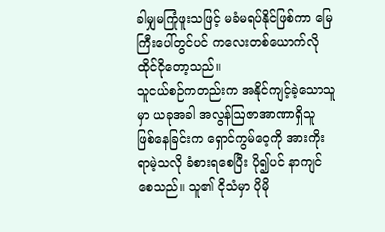ခါမျှမကြုံဖူးသဖြင့် မခံမရပ်နိုင်ဖြစ်ကာ မြေကြီးပေါ်တွင်ပင် ကလေးတစ်ယောက်လို ထိုင်ငိုတော့သည်။
သူငယ်စဉ်ကတည်းက အနိုင်ကျင့်ခဲ့သောသူမှာ ယခုအခါ အလွန်ဩဇာအာဏာရှိသူ ဖြစ်နေခြင်းက ရှောင်ကွမ်ဝေ့ကို အားကိုးရာမဲ့သလို ခံစားရစေပြီး ပို၍ပင် နာကျင်စေသည်။ သူ၏ ငိုသံမှာ ပိုမို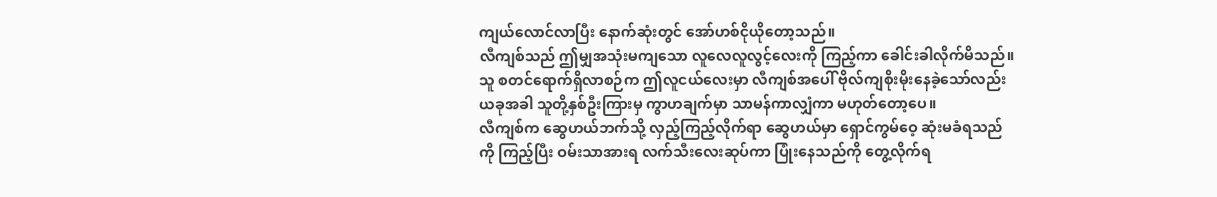ကျယ်လောင်လာပြီး နောက်ဆုံးတွင် အော်ဟစ်ငိုယိုတော့သည်။
လီကျစ်သည် ဤမျှအသုံးမကျသော လူလေလူလွင့်လေးကို ကြည့်ကာ ခေါင်းခါလိုက်မိသည်။ သူ စတင်ရောက်ရှိလာစဉ်က ဤလူငယ်လေးမှာ လီကျစ်အပေါ် ဗိုလ်ကျစိုးမိုးနေခဲ့သော်လည်း ယခုအခါ သူတို့နှစ်ဦးကြားမှ ကွာဟချက်မှာ သာမန်ကာလျှံကာ မဟုတ်တော့ပေ။
လီကျစ်က ဆွေဟယ်ဘက်သို့ လှည့်ကြည့်လိုက်ရာ ဆွေဟယ်မှာ ရှောင်ကွမ်ဝေ့ ဆုံးမခံရသည်ကို ကြည့်ပြီး ဝမ်းသာအားရ လက်သီးလေးဆုပ်ကာ ပြုံးနေသည်ကို တွေ့လိုက်ရ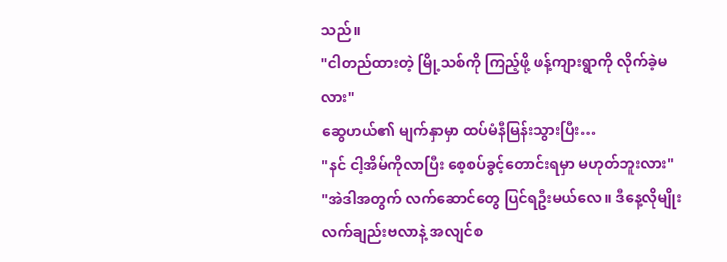သည်။
"ငါတည်ထားတဲ့ မြို့သစ်ကို ကြည့်ဖို့ ဖန့်ကျားရွာကို လိုက်ခဲ့မလား"
ဆွေဟယ်၏ မျက်နှာမှာ ထပ်မံနီမြန်းသွားပြီး…
"နင် ငါ့အိမ်ကိုလာပြီး စေ့စပ်ခွင့်တောင်းရမှာ မဟုတ်ဘူးလား"
"အဲဒါအတွက် လက်ဆောင်တွေ ပြင်ရဦးမယ်လေ။ ဒီနေ့လိုမျိုး လက်ချည်းဗလာနဲ့ အလျင်စ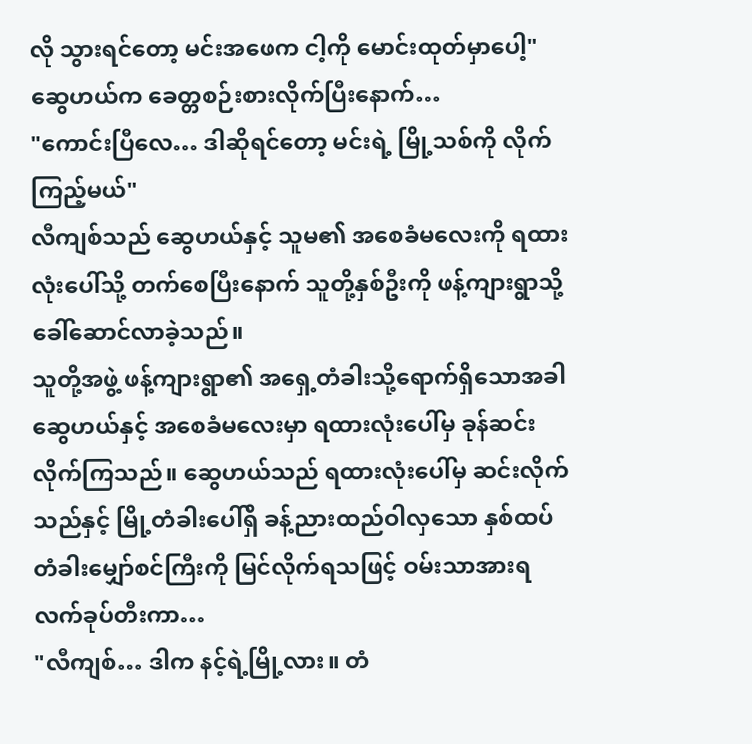လို သွားရင်တော့ မင်းအဖေက ငါ့ကို မောင်းထုတ်မှာပေါ့"
ဆွေဟယ်က ခေတ္တစဉ်းစားလိုက်ပြီးနောက်…
"ကောင်းပြီလေ… ဒါဆိုရင်တော့ မင်းရဲ့ မြို့သစ်ကို လိုက်ကြည့်မယ်"
လီကျစ်သည် ဆွေဟယ်နှင့် သူမ၏ အစေခံမလေးကို ရထားလုံးပေါ်သို့ တက်စေပြီးနောက် သူတို့နှစ်ဦးကို ဖန့်ကျားရွာသို့ ခေါ်ဆောင်လာခဲ့သည်။
သူတို့အဖွဲ့ ဖန့်ကျားရွာ၏ အရှေ့တံခါးသို့ရောက်ရှိသောအခါ ဆွေဟယ်နှင့် အစေခံမလေးမှာ ရထားလုံးပေါ်မှ ခုန်ဆင်းလိုက်ကြသည်။ ဆွေဟယ်သည် ရထားလုံးပေါ်မှ ဆင်းလိုက်သည်နှင့် မြို့တံခါးပေါ်ရှိ ခန့်ညားထည်ဝါလှသော နှစ်ထပ် တံခါးမျှော်စင်ကြီးကို မြင်လိုက်ရသဖြင့် ဝမ်းသာအားရ လက်ခုပ်တီးကာ…
"လီကျစ်… ဒါက နင့်ရဲ့မြို့လား။ တံ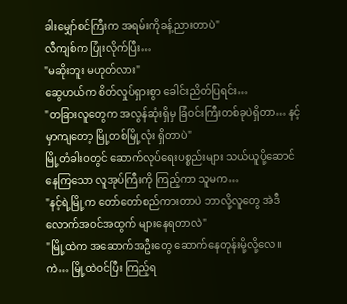ခါးမျှော်စင်ကြီးက အရမ်းကိုခန့်ညားတာပဲ"
လီကျစ်က ပြုံးလိုက်ပြီး…
"မဆိုးဘူး မဟုတ်လား"
ဆွေဟယ်က စိတ်လှုပ်ရှားစွာ ခေါင်းညိတ်ပြရင်း…
"တခြားလူတွေက အလွန်ဆုံးရှိမှ ခြံဝင်းကြီးတစ်ခုပဲရှိတာ… နင့်မှာကျတော့ မြို့တစ်မြို့လုံး ရှိတာပဲ"
မြို့တံခါးဝတွင် ဆောက်လုပ်ရေးပစ္စည်းများ သယ်ယူပို့ဆောင်နေကြသော လူအုပ်ကြီးကို ကြည့်ကာ သူမက…
"နင့်ရဲ့မြို့က တော်တော်စည်ကားတာပဲ ဘာလို့လူတွေ အဲဒီလောက်အဝင်အထွက် များနေရတာလဲ"
"မြို့ထဲက အဆောက်အဦးတွေ ဆောက်နေတုန်းမို့လို့လေ။ ကဲ… မြို့ထဲဝင်ပြီး ကြည့်ရ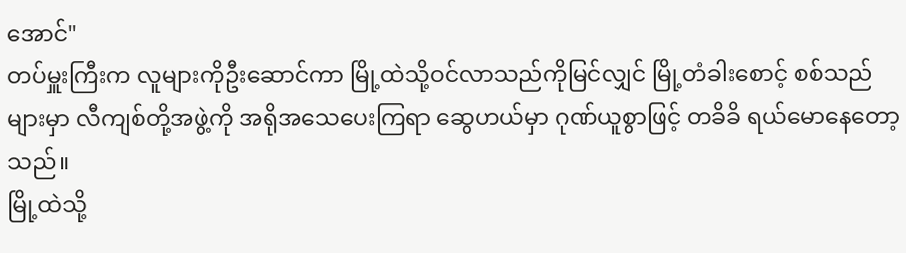အောင်"
တပ်မှူးကြီးက လူများကိုဦးဆောင်ကာ မြို့ထဲသို့ဝင်လာသည်ကိုမြင်လျှင် မြို့တံခါးစောင့် စစ်သည်များမှာ လီကျစ်တို့အဖွဲ့ကို အရိုအသေပေးကြရာ ဆွေဟယ်မှာ ဂုဏ်ယူစွာဖြင့် တခိခိ ရယ်မောနေတော့သည်။
မြို့ထဲသို့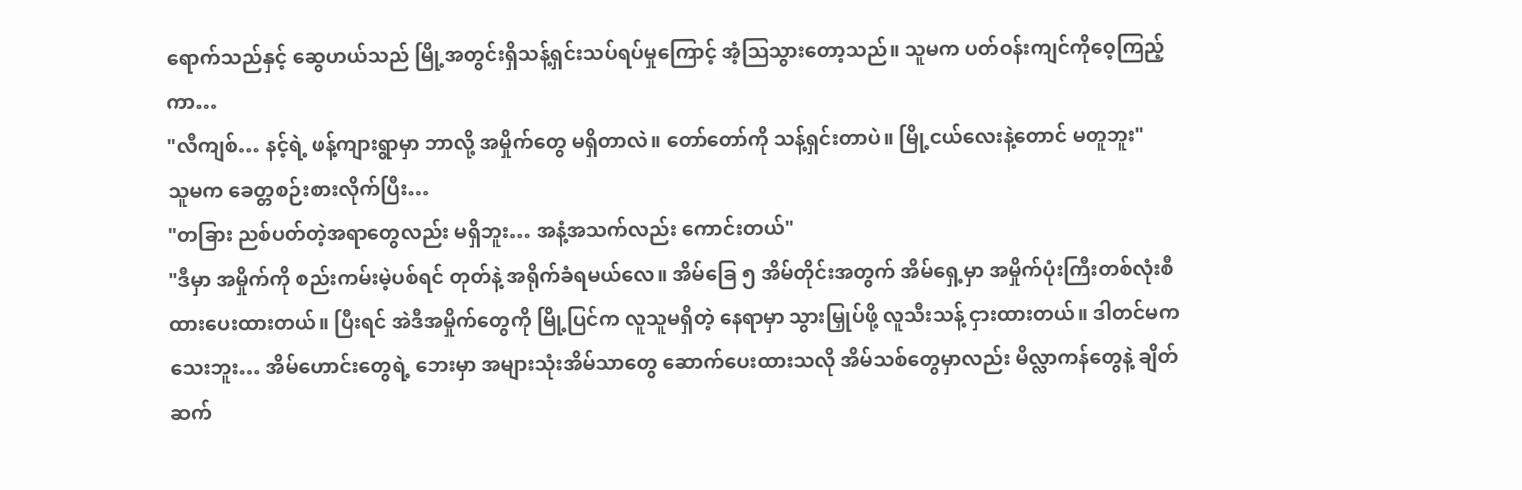ရောက်သည်နှင့် ဆွေဟယ်သည် မြို့အတွင်းရှိသန့်ရှင်းသပ်ရပ်မှုကြောင့် အံ့သြသွားတော့သည်။ သူမက ပတ်ဝန်းကျင်ကိုဝေ့ကြည့်ကာ…
"လီကျစ်… နင့်ရဲ့ ဖန့်ကျားရွာမှာ ဘာလို့ အမှိုက်တွေ မရှိတာလဲ။ တော်တော်ကို သန့်ရှင်းတာပဲ။ မြို့ငယ်လေးနဲ့တောင် မတူဘူး"
သူမက ခေတ္တစဉ်းစားလိုက်ပြီး…
"တခြား ညစ်ပတ်တဲ့အရာတွေလည်း မရှိဘူး… အနံ့အသက်လည်း ကောင်းတယ်"
"ဒီမှာ အမှိုက်ကို စည်းကမ်းမဲ့ပစ်ရင် တုတ်နဲ့ အရိုက်ခံရမယ်လေ။ အိမ်ခြေ ၅ အိမ်တိုင်းအတွက် အိမ်ရှေ့မှာ အမှိုက်ပုံးကြီးတစ်လုံးစီ ထားပေးထားတယ်။ ပြီးရင် အဲဒီအမှိုက်တွေကို မြို့ပြင်က လူသူမရှိတဲ့ နေရာမှာ သွားမြှုပ်ဖို့ လူသီးသန့် ငှားထားတယ်။ ဒါတင်မကသေးဘူး… အိမ်ဟောင်းတွေရဲ့ ဘေးမှာ အများသုံးအိမ်သာတွေ ဆောက်ပေးထားသလို အိမ်သစ်တွေမှာလည်း မိလ္လာကန်တွေနဲ့ ချိတ်ဆက်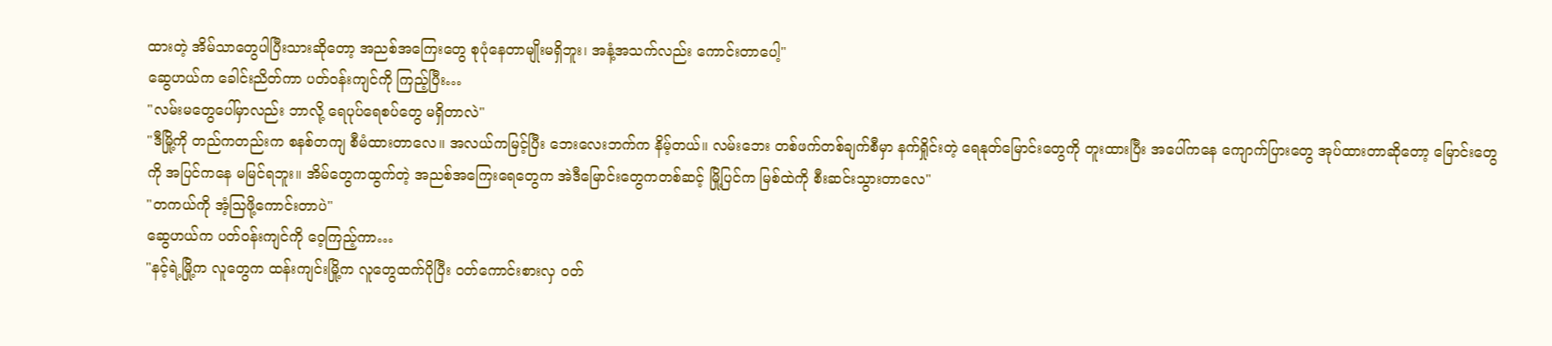ထားတဲ့ အိမ်သာတွေပါပြီးသားဆိုတော့ အညစ်အကြေးတွေ စုပုံနေတာမျိုးမရှိဘူး၊ အနံ့အသက်လည်း ကောင်းတာပေါ့"
ဆွေဟယ်က ခေါင်းညိတ်ကာ ပတ်ဝန်းကျင်ကို ကြည့်ပြီး…
"လမ်းမတွေပေါ်မှာလည်း ဘာလို့ ရေပုပ်ရေစပ်တွေ မရှိတာလဲ"
"ဒီမြို့ကို တည်ကတည်းက စနစ်တကျ စီမံထားတာလေ။ အလယ်ကမြင့်ပြီး ဘေးလေးဘက်က နိမ့်တယ်။ လမ်းဘေး တစ်ဖက်တစ်ချက်စီမှာ နက်ရှိုင်းတဲ့ ရေနုတ်မြောင်းတွေကို တူးထားပြီး အပေါ်ကနေ ကျောက်ပြားတွေ အုပ်ထားတာဆိုတော့ မြောင်းတွေကို အပြင်ကနေ မမြင်ရဘူး။ အိမ်တွေကထွက်တဲ့ အညစ်အကြေးရေတွေက အဲဒီမြောင်းတွေကတစ်ဆင့် မြို့ပြင်က မြစ်ထဲကို စီးဆင်းသွားတာလေ"
"တကယ်ကို အံ့သြဖို့ကောင်းတာပဲ"
ဆွေဟယ်က ပတ်ဝန်းကျင်ကို ဝေ့ကြည့်ကာ…
"နင့်ရဲ့မြို့က လူတွေက ထန်းကျင်းမြို့က လူတွေထက်ပိုပြီး ဝတ်ကောင်းစားလှ ဝတ်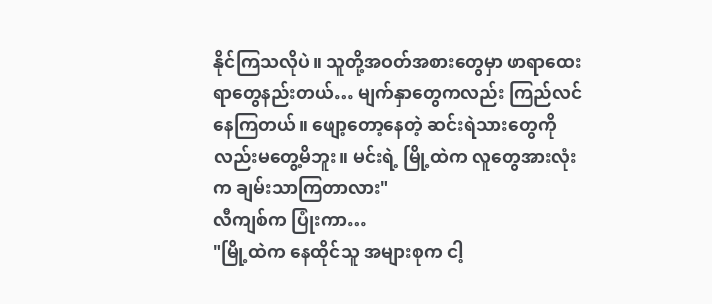နိုင်ကြသလိုပဲ။ သူတို့အဝတ်အစားတွေမှာ ဖာရာထေးရာတွေနည်းတယ်… မျက်နှာတွေကလည်း ကြည်လင်နေကြတယ်။ ဖျော့တော့နေတဲ့ ဆင်းရဲသားတွေကိုလည်းမတွေ့မိဘူး။ မင်းရဲ့ မြို့ထဲက လူတွေအားလုံးက ချမ်းသာကြတာလား"
လီကျစ်က ပြုံးကာ…
"မြို့ထဲက နေထိုင်သူ အများစုက ငါ့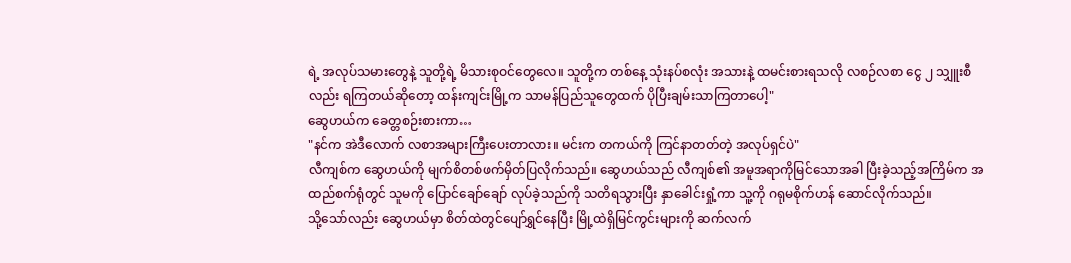ရဲ့ အလုပ်သမားတွေနဲ့ သူတို့ရဲ့ မိသားစုဝင်တွေလေ။ သူတို့က တစ်နေ့ သုံးနပ်စလုံး အသားနဲ့ ထမင်းစားရသလို လစဉ်လစာ ငွေ ၂ သျှူးစီလည်း ရကြတယ်ဆိုတော့ ထန်းကျင်းမြို့က သာမန်ပြည်သူတွေထက် ပိုပြီးချမ်းသာကြတာပေါ့"
ဆွေဟယ်က ခေတ္တစဉ်းစားကာ…
"နင်က အဲဒီလောက် လစာအများကြီးပေးတာလား။ မင်းက တကယ်ကို ကြင်နာတတ်တဲ့ အလုပ်ရှင်ပဲ"
လီကျစ်က ဆွေဟယ်ကို မျက်စိတစ်ဖက်မှိတ်ပြလိုက်သည်။ ဆွေဟယ်သည် လီကျစ်၏ အမူအရာကိုမြင်သောအခါ ပြီးခဲ့သည့်အကြိမ်က အထည်စက်ရုံတွင် သူမကို ပြောင်ချော်ချော် လုပ်ခဲ့သည်ကို သတိရသွားပြီး နှာခေါင်းရှုံ့ကာ သူ့ကို ဂရုမစိုက်ဟန် ဆောင်လိုက်သည်။
သို့သော်လည်း ဆွေဟယ်မှာ စိတ်ထဲတွင်ပျော်ရွှင်နေပြီး မြို့ထဲရှိမြင်ကွင်းများကို ဆက်လက်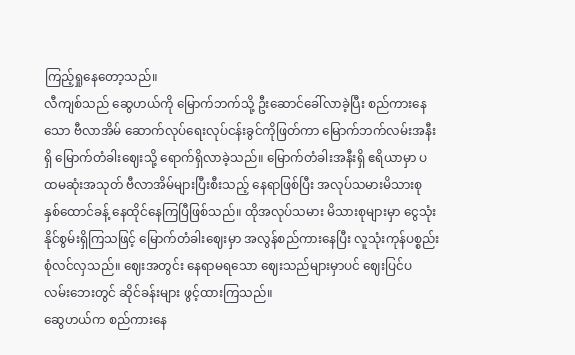ကြည့်ရှုနေတော့သည်။
လီကျစ်သည် ဆွေဟယ်ကို မြောက်ဘက်သို့ ဦးဆောင်ခေါ်လာခဲ့ပြီး စည်ကားနေသော ဗီလာအိမ် ဆောက်လုပ်ရေးလုပ်ငန်းခွင်ကိုဖြတ်ကာ မြောက်ဘက်လမ်းအနီးရှိ မြောက်တံခါးဈေးသို့ ရောက်ရှိလာခဲ့သည်။ မြောက်တံခါးအနီးရှိ ဧရိယာမှာ ပထမဆုံးအသုတ် ဗီလာအိမ်များပြီးစီးသည့် နေရာဖြစ်ပြီး အလုပ်သမားမိသားစု နှစ်ထောင်ခန့် နေထိုင်နေကြပြီဖြစ်သည်။ ထိုအလုပ်သမား မိသားစုများမှာ ငွေသုံးနိုင်စွမ်းရှိကြသဖြင့် မြောက်တံခါးဈေးမှာ အလွန်စည်ကားနေပြီး လူသုံးကုန်ပစ္စည်း စုံလင်လှသည်။ ဈေးအတွင်း နေရာမရသော ဈေးသည်များမှာပင် ဈေးပြင်ပ လမ်းဘေးတွင် ဆိုင်ခန်းများ ဖွင့်ထားကြသည်။
ဆွေဟယ်က စည်ကားနေ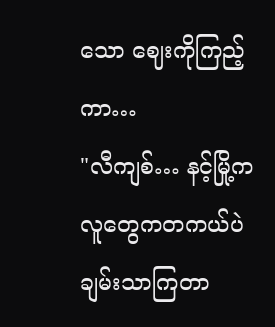သော ဈေးကိုကြည့်ကာ…
"လီကျစ်… နင့်မြို့က လူတွေကတကယ်ပဲချမ်းသာကြတာ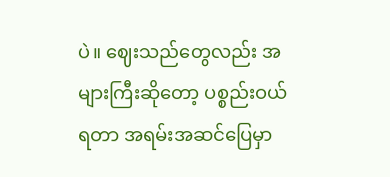ပဲ။ ဈေးသည်တွေလည်း အများကြီးဆိုတော့ ပစ္စည်းဝယ်ရတာ အရမ်းအဆင်ပြေမှာ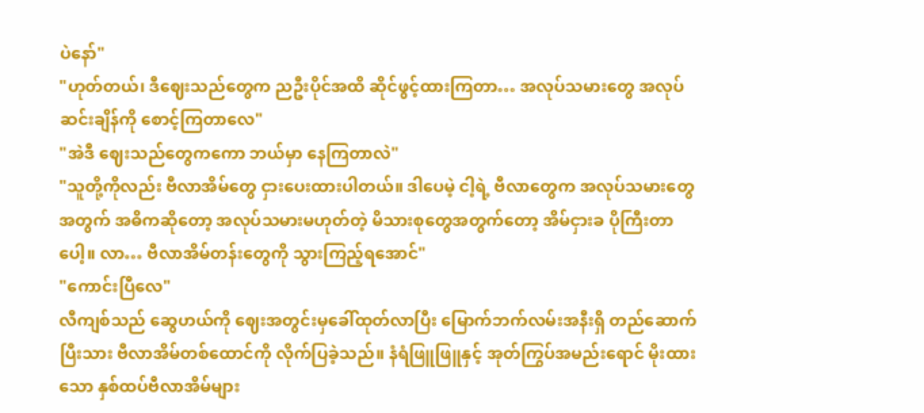ပဲနော်"
"ဟုတ်တယ်၊ ဒီဈေးသည်တွေက ညဦးပိုင်အထိ ဆိုင်ဖွင့်ထားကြတာ… အလုပ်သမားတွေ အလုပ်ဆင်းချိန်ကို စောင့်ကြတာလေ"
"အဲဒီ ဈေးသည်တွေကကော ဘယ်မှာ နေကြတာလဲ"
"သူတို့ကိုလည်း ဗီလာအိမ်တွေ ငှားပေးထားပါတယ်။ ဒါပေမဲ့ ငါ့ရဲ့ ဗီလာတွေက အလုပ်သမားတွေအတွက် အဓိကဆိုတော့ အလုပ်သမားမဟုတ်တဲ့ မိသားစုတွေအတွက်တော့ အိမ်ငှားခ ပိုကြီးတာပေါ့။ လာ… ဗီလာအိမ်တန်းတွေကို သွားကြည့်ရအောင်"
"ကောင်းပြီလေ"
လီကျစ်သည် ဆွေဟယ်ကို ဈေးအတွင်းမှခေါ်ထုတ်လာပြီး မြောက်ဘက်လမ်းအနီးရှိ တည်ဆောက်ပြီးသား ဗီလာအိမ်တစ်ထောင်ကို လိုက်ပြခဲ့သည်။ နံရံဖြူဖြူနှင့် အုတ်ကြွပ်အမည်းရောင် မိုးထားသော နှစ်ထပ်ဗီလာအိမ်များ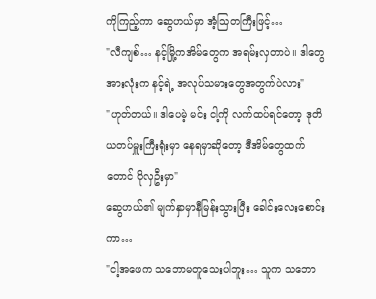ကိုကြည့်ကာ ဆွေဟယ်မှာ အံ့သြတကြီးဖြင့်…
"လီကျစ်… နင့်မြို့ကအိမ်တွေက အရမ်းလှတာပဲ။ ဒါတွေအားလုံးက နင့်ရဲ့ အလုပ်သမားတွေအတွက်ပဲလား"
"ဟုတ်တယ်။ ဒါပေမဲ့ မင်း ငါ့ကို လက်ထပ်ရင်တော့ ဒုတိယတပ်မှူးကြီးရုံးမှာ နေရမှာဆိုတော့ ဒီအိမ်တွေထက်တောင် ပိုလှဦးမှာ"
ဆွေဟယ်၏ မျက်နှာမှာနီမြန်းသွားပြီး ခေါင်းလေးစောင်းကာ…
"ငါ့အဖေက သဘောမတူသေးပါဘူး… သူက သဘော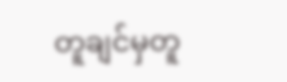တူချင်မှတူ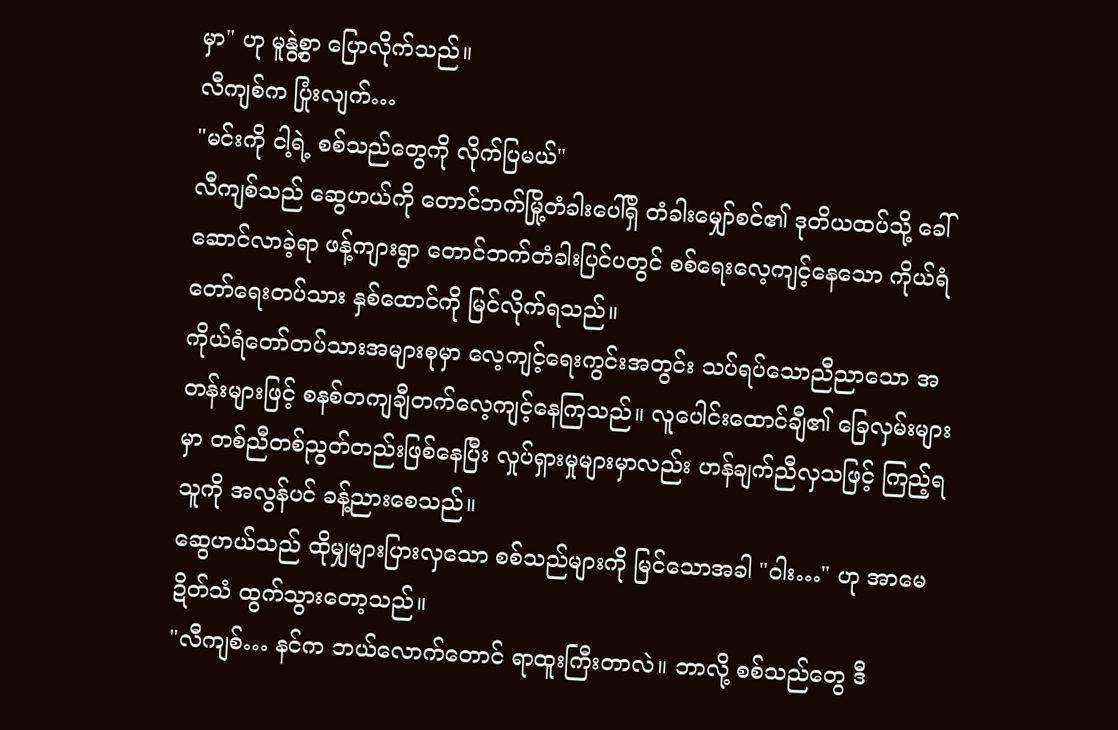မှာ" ဟု မူနွဲ့စွာ ပြောလိုက်သည်။
လီကျစ်က ပြုံးလျက်…
"မင်းကို ငါ့ရဲ့ စစ်သည်တွေကို လိုက်ပြမယ်"
လီကျစ်သည် ဆွေဟယ်ကို တောင်ဘက်မြို့တံခါးပေါ်ရှိ တံခါးမျှော်စင်၏ ဒုတိယထပ်သို့ ခေါ်ဆောင်လာခဲ့ရာ ဖန့်ကျားရွာ တောင်ဘက်တံခါးပြင်ပတွင် စစ်ရေးလေ့ကျင့်နေသော ကိုယ်ရံတော်ရေးတပ်သား နှစ်ထောင်ကို မြင်လိုက်ရသည်။
ကိုယ်ရံတော်တပ်သားအများစုမှာ လေ့ကျင့်ရေးကွင်းအတွင်း သပ်ရပ်သောညီညာသော အတန်းများဖြင့် စနစ်တကျချီတက်လေ့ကျင့်နေကြသည်။ လူပေါင်းထောင်ချီ၏ ခြေလှမ်းများမှာ တစ်ညီတစ်ညွတ်တည်းဖြစ်နေပြီး လှုပ်ရှားမှုများမှာလည်း ဟန်ချက်ညီလှသဖြင့် ကြည့်ရသူကို အလွန်ပင် ခန့်ညားစေသည်။
ဆွေဟယ်သည် ထိုမျှများပြားလှသော စစ်သည်များကို မြင်သောအခါ "ဝါး…" ဟု အာမေဍိတ်သံ ထွက်သွားတော့သည်။
"လီကျစ်… နင်က ဘယ်လောက်တောင် ရာထူးကြီးတာလဲ။ ဘာလို့ စစ်သည်တွေ ဒီ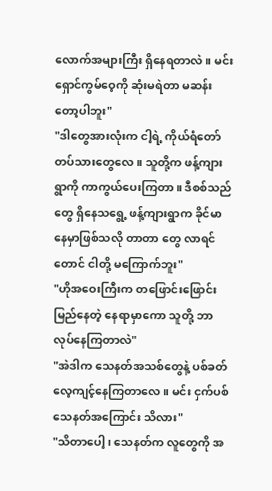လောက်အများကြီး ရှိနေရတာလဲ။ မင်း ရှောင်ကွမ်ဝေ့ကို ဆုံးမရဲတာ မဆန်းတော့ပါဘူး"
"ဒါတွေအားလုံးက ငါ့ရဲ့ ကိုယ်ရံတော်တပ်သားတွေလေ။ သူတို့က ဖန့်ကျားရွာကို ကာကွယ်ပေးကြတာ။ ဒီစစ်သည်တွေ ရှိနေသရွေ့ ဖန့်ကျားရွာက ခိုင်မာနေမှာဖြစ်သလို တာတာ တွေ လာရင်တောင် ငါတို့ မကြောက်ဘူး"
"ဟိုအဝေးကြီးက တဖြောင်းဖြောင်း မြည်နေတဲ့ နေရာမှာကော သူတို့ ဘာလုပ်နေကြတာလဲ"
"အဲဒါက သေနတ်အသစ်တွေနဲ့ ပစ်ခတ်လေ့ကျင့်နေကြတာလေ။ မင်း ငှက်ပစ်သေနတ်အကြောင်း သိလား"
"သိတာပေါ့၊ သေနတ်က လူတွေကို အ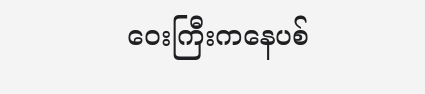ဝေးကြီးကနေပစ်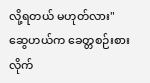လို့ရတယ် မဟုတ်လား"
ဆွေဟယ်က ခေတ္တစဉ်းစားလိုက်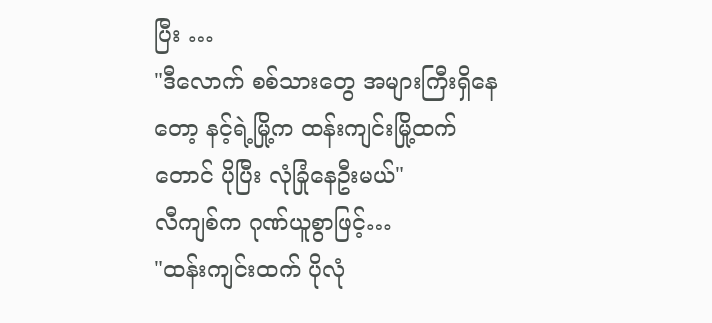ပြီး …
"ဒီလောက် စစ်သားတွေ အများကြီးရှိနေတော့ နင့်ရဲ့မြို့က ထန်းကျင်းမြို့ထက်တောင် ပိုပြီး လုံခြုံနေဦးမယ်"
လီကျစ်က ဂုဏ်ယူစွာဖြင့်…
"ထန်းကျင်းထက် ပိုလုံ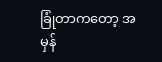ခြုံတာကတော့ အမှန်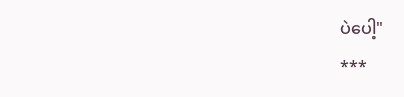ပဲပေါ့"
***